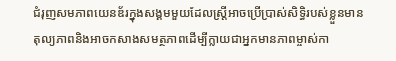ជំរុញសមភាពយេនឌ័រក្នុងសង្គមមួយដែលស្ត្រីអាចប្រើប្រាស់សិទ្ធិរបស់ខ្លួនមានតុល្យភាពនិងអាចកសាងសមត្ថភាពដើម្បីក្លាយជាអ្នកមានភាពម្ចាស់កា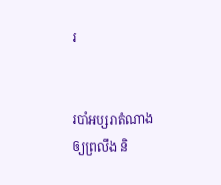រ


របាំអប្សរាតំណាងឲ្យព្រលឹង និ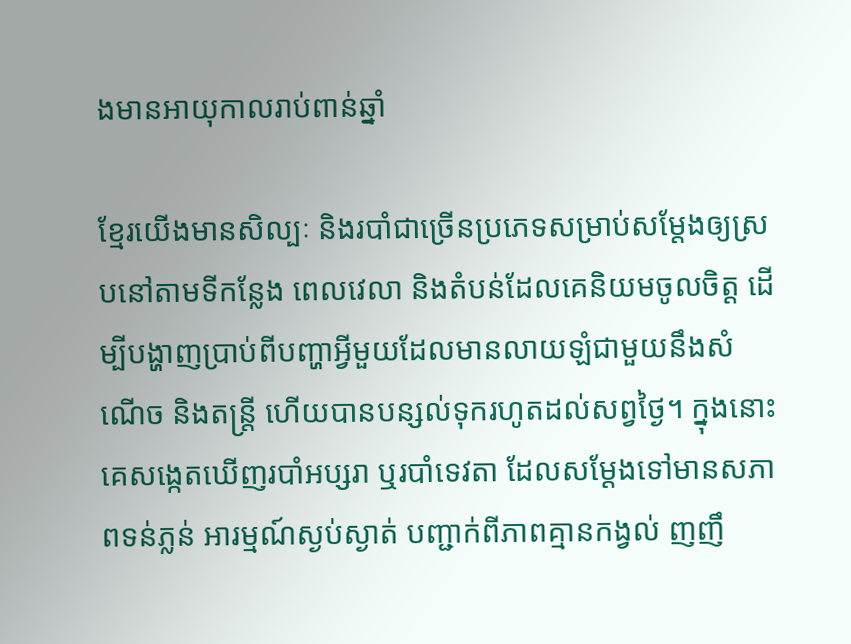ងមានអាយុកាលរាប់ពាន់ឆ្នាំ

ខ្មែរយើងមានសិល្បៈ និងរបាំជាច្រើនប្រភេទសម្រាប់សម្ដែងឲ្យស្របនៅតាមទីកន្លែង ពេលវេលា និងតំបន់ដែលគេនិយមចូលចិត្ត ដើម្បីបង្ហាញប្រាប់ពីបញ្ហាអ្វីមួយដែលមានលាយឡំជាមួយនឹងសំណើច និងតន្ត្រី ហើយបានបន្សល់ទុករហូតដល់សព្វថ្ងៃ។ ក្នុងនោះគេសង្កេតឃើញរបាំអប្សរា ឬរបាំទេវតា ដែលសម្ដែងទៅមានសភាពទន់ភ្លន់ អារម្មណ៍ស្ងប់ស្ងាត់ បញ្ជាក់ពីភាពគ្មានកង្វល់ ញញឹ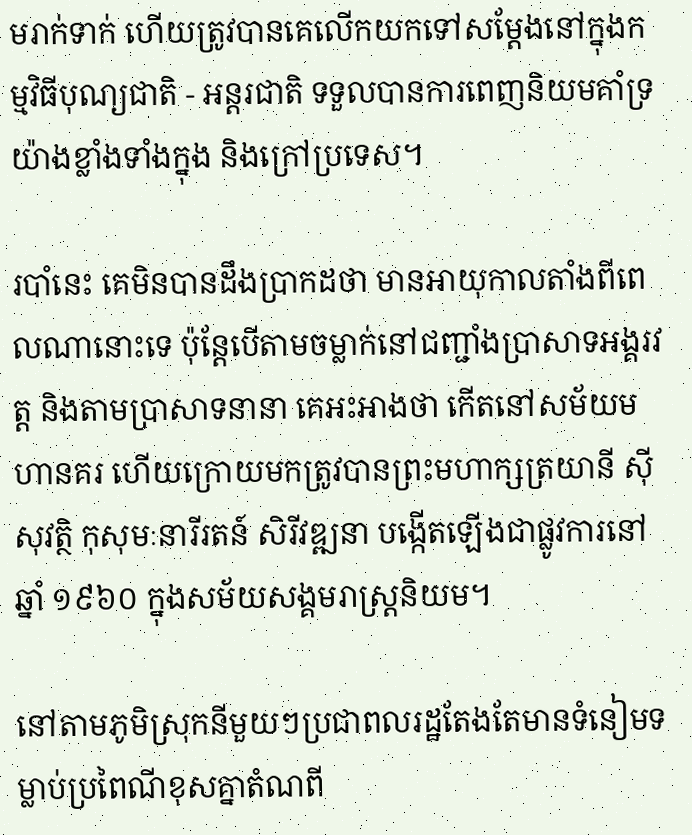មរាក់ទាក់ ហើយត្រូវបានគេលើកយកទៅសម្ដែងនៅក្នុងកម្មវិធីបុណ្យជាតិ - អន្តរជាតិ ទទួលបានការពេញនិយមគាំទ្រយ៉ាងខ្លាំងទាំងក្នុង និងក្រៅប្រទេស។

របាំនេះ គេមិនបានដឹងប្រាកដថា មានអាយុកាលតាំងពីពេលណានោះទេ ប៉ុន្តែបើតាមចម្លាក់នៅជញ្ជាំងប្រាសាទអង្គរវត្ត និងតាមប្រាសាទនានា គេអះអាងថា កើតនៅសម័យមហានគរ ហើយក្រោយមកត្រូវបានព្រះមហាក្សត្រយានី ស៊ីសុវត្ថិ កុសុមៈនារីរតន៍ សិរីវឌ្ឍនា បង្កើតឡើងជាផ្លូវការនៅឆ្នាំ ១៩៦០ ក្នុងសម័យសង្គមរាស្ត្រនិយម។

នៅតាមភូមិស្រុកនីមួយៗប្រជាពលរដ្ឋតែងតែមានទំនៀមទម្លាប់ប្រពៃណីខុសគ្នាតំណពី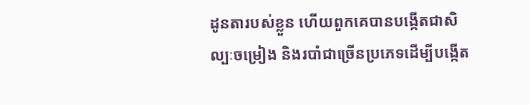ដូនតារបស់ខ្លួន ហើយពួកគេបានបង្កើតជាសិល្បៈចម្រៀង និងរបាំជាច្រើនប្រភេទដើម្បីបង្កើត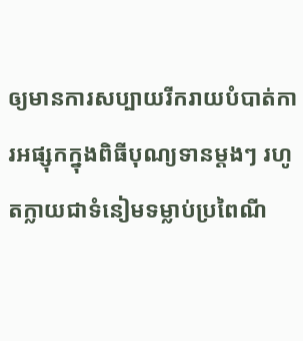ឲ្យមានការសប្បាយរីករាយបំបាត់ការអផ្សុកក្នុងពិធីបុណ្យទានម្ដងៗ រហូតក្លាយជាទំនៀមទម្លាប់ប្រពៃណី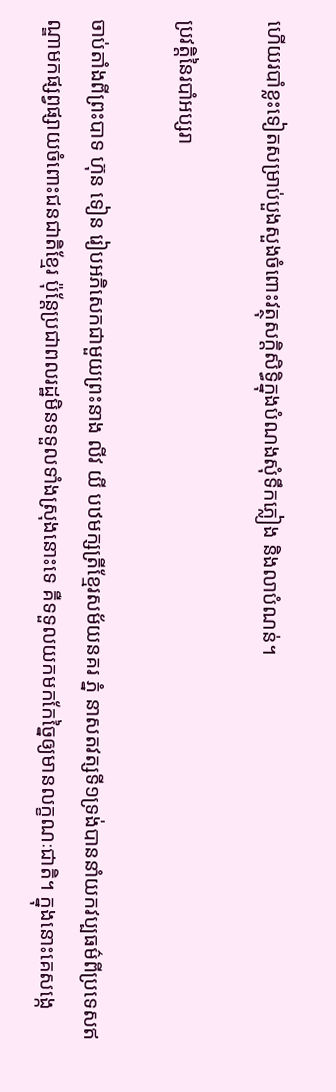ហើយរបាំខ្លះទៀតសម្រាប់បួងសួងចំពោះវត្ថុសក្ដិសិទ្ធិក្នុងបំណងសុំទឹកភ្លៀង និងលាបំណន់។

ប្រវត្តិនៃរបាំអប្សរា

ចាប់តាំងពីព្រះបាទ ហ៊ុន ទៀន រៀបអភិសេកជាមួយព្រះនាង លីវ យី បឋមក្សត្រីខ្មែរសម័យនគរ ភ្នំ នាសតវត្សទី១ទ្រង់បាននាំយកវប្បធម៌ពីប្រទេសឥណ្ឌាមកផ្សព្វផ្សាយចំពោះជនជាតិខ្មែរ ប៉ុន្តែប្រជាពលរដ្ឋមិនទទួលទាំងស្រុងនោះទេ គឺទទួលយកមកកែច្នៃឲ្យមានលក្ខណៈជាតិ។ ក្នុងនោះគេសង្កេ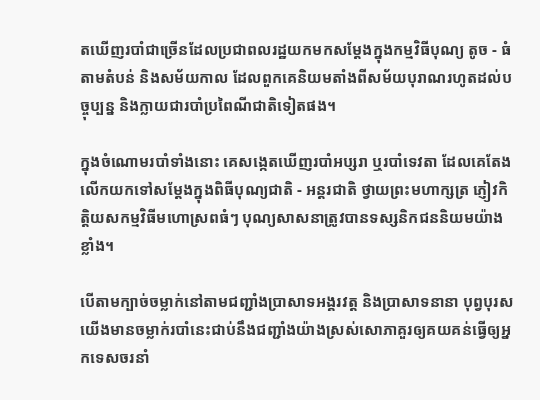តឃើញរបាំជាច្រើនដែលប្រជាពលរដ្ឋយកមកសម្ដែងក្នុងកម្មវិធីបុណ្យ តូច - ធំ តាមតំបន់ និងសម័យកាល ដែលពួកគេនិយមតាំងពីសម័យបុរាណរហូតដល់បច្ចុប្បន្ន និងក្លាយជារបាំប្រពៃណីជាតិទៀតផង។

ក្នុងចំណោមរបាំទាំងនោះ គេសង្កេតឃើញរបាំអប្សរា ឬរបាំទេវតា ដែលគេតែងលើកយកទៅសម្ដែងក្នុងពិធីបុណ្យជាតិ - អន្តរជាតិ ថ្វាយព្រះមហាក្សត្រ ភ្ញៀវកិត្តិយសកម្មវិធីមហោស្រពធំៗ បុណ្យសាសនាត្រូវបានទស្សនិកជននិយមយ៉ាងខ្លាំង។

បើតាមក្បាច់ចម្លាក់នៅតាមជញ្ជាំងប្រាសាទអង្គរវត្ត និងប្រាសាទនានា បុព្វបុរសយើងមានចម្លាក់របាំនេះជាប់នឹងជញ្ជាំងយ៉ាងស្រស់សោភាគួរឲ្យគយគន់ធ្វើឲ្យអ្នកទេសចរនាំ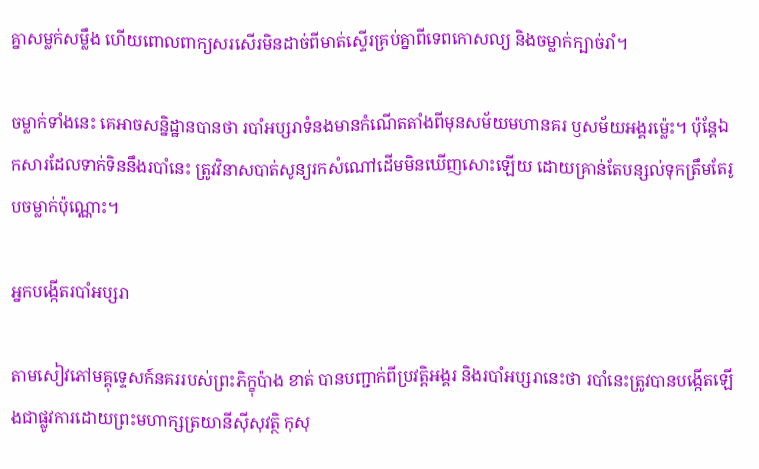គ្នាសម្លក់សម្លឹង ហើយពោលពាក្យសរសើរមិនដាច់ពីមាត់ស្ទើរគ្រប់គ្នាពីទេពកោសល្យ និងចម្លាក់ក្បាច់រាំ។

ចម្លាក់ទាំងនេះ គេអាចសន្និដ្ឋានបានថា របាំអប្សរាទំនងមានកំណើតតាំងពីមុនសម័យមហានគរ ឫសម័យអង្គរម៉្លេះ។ ប៉ុន្តែឯកសារដែលទាក់ទិននឹងរបាំនេះ ត្រូវវិនាសបាត់សូន្យរកសំណៅដើមមិនឃើញសោះឡើយ ដោយគ្រាន់តែបន្សល់ទុកត្រឹមតែរូបចម្លាក់ប៉ុណ្ណោះ។

អ្នកបង្កើតរបាំអប្សរា

តាមសៀវភៅមគ្គុទ្ទេសក៍នគររបស់ព្រះភិក្ខុប៉ាង ខាត់ បានបញ្ជាក់ពីប្រវត្តិអង្គរ និងរបាំអប្សរានេះថា របាំនេះត្រូវបានបង្កើតឡើងជាផ្លូវការដោយព្រះមហាក្សត្រយានីស៊ីសុវត្ថិ កុសុ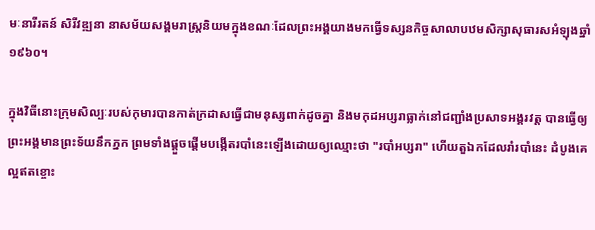មៈនារីរតន៍ សិរីវឌ្ឍនា នាសម័យសង្គមរាស្ត្រនិយមក្នុងខណៈដែលព្រះអង្គយាងមកធ្វើទស្សនកិច្ចសាលាបឋមសិក្សាសុធារសអំឡុងឆ្នាំ១៩៦០។

ក្នុងវិធីនោះក្រុមសិល្បៈរបស់កុមារបានកាត់ក្រដាសធ្វើជាមនុស្សពាក់ដូចគ្នា និងមកុដអប្សរាធ្លាក់នៅជញ្ជាំងប្រសាទអង្គរវត្ត បានធ្វើឲ្យព្រះអង្គមានព្រះទ័យនឹកភ្នក ព្រមទាំងផ្ដួចផ្ដើមបង្កើតរបាំនេះឡើងដោយឲ្យឈ្មោះថា "របាំអប្សរា" ហើយតួឯកដែលរាំរបាំនេះ ដំបូងគេល្អឥតខ្ចោះ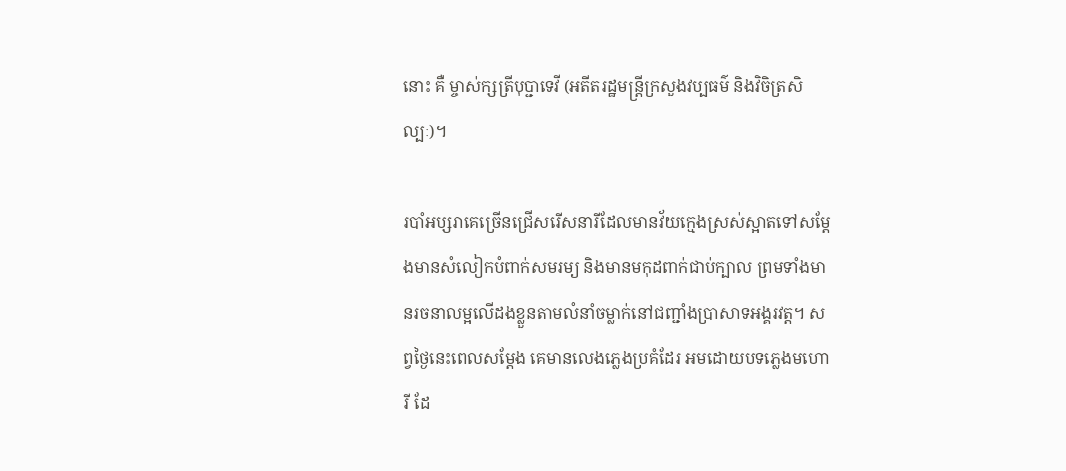នោះ គឺ ម្ចាស់ក្សត្រីបុប្ជាទេវី (អតីតរដ្ឋមន្ត្រីក្រសួងវប្បធម៌ និងវិចិត្រសិល្បៈ)។

របាំអប្សរាគេច្រើនជ្រើសរើសនារីដែលមានវ័យក្មេងស្រស់ស្អាតទៅសម្ដែងមានសំលៀកបំពាក់សមរម្យ និងមានមកុដពាក់ជាប់ក្បាល ព្រមទាំងមានរចនាលម្អលើដងខ្លួនតាមលំនាំចម្លាក់នៅជញ្ជាំងប្រាសាទអង្គរវត្ត។ សព្វថ្ងៃនេះពេលសម្ដែង គេមានលេងភ្លេងប្រគំដែរ អមដោយបទភ្លេងមហោរី ដែ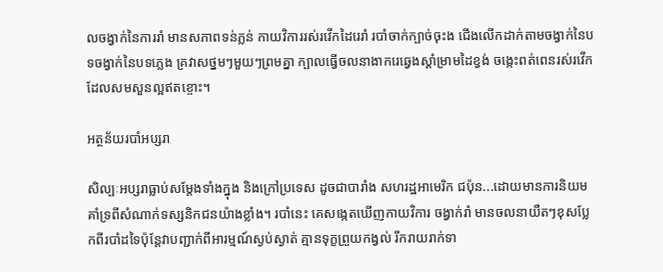លចង្វាក់នៃការរាំ មានសភាពទន់ភ្លន់ កាយវិការរស់រវើកដៃរេរាំ របាំចាក់ក្បាច់ចុះង ជើងលើកដាក់តាមចង្វាក់នៃបទចង្វាក់នៃបទភ្លេង គ្រវាសថ្នមៗមួយៗព្រមគ្នា ក្បាលធ្វើចលនាងាករេឆ្វេងស្ដាំម្រាមដៃខ្វង់ ចង្កេះពត់ពេនរស់រវើក ដែលសមសួនល្អឥតខ្ចោះ។

អត្ថន័យរបាំអប្សរា

សិល្បៈអប្សរាធ្លាប់សម្ដែងទាំងក្នុង និងក្រៅប្រទេស ដូចជាបារាំង សហរដ្ឋអាមេរិក ជប៉ុន...ដោយមានការនិយមគាំទ្រពីសំណាក់ទស្សនិកជនយ៉ាងខ្លាំង។ របាំនេះ គេសង្កេតឃើញកាយវិការ ចង្វាក់រាំ មានចលនាយឺតៗខុសប្លែកពីរបាំដទៃប៉ុន្តែវាបញ្ជាក់ពីអារម្មណ៍ស្ងប់ស្ងាត់ គ្មានទុក្ខព្រួយកង្វល់ រីករាយរាក់ទា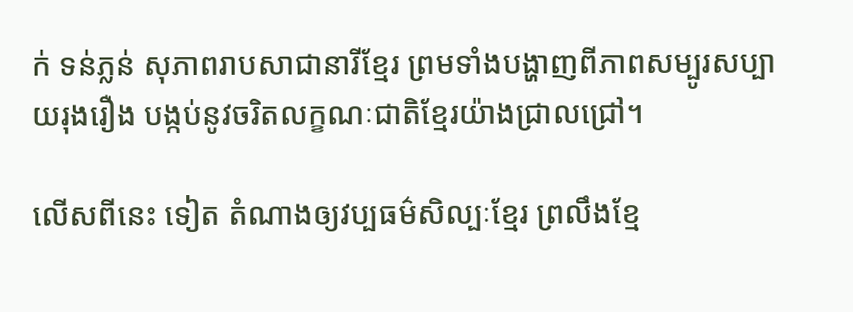ក់ ទន់ភ្លន់ សុភាពរាបសាជានារីខ្មែរ ព្រមទាំងបង្ហាញពីភាពសម្បូរសប្បាយរុងរឿង បង្កប់នូវចរិតលក្ខណៈជាតិខ្មែរយ៉ាងជ្រាលជ្រៅ។

លើសពីនេះ ទៀត តំណាងឲ្យវប្បធម៌សិល្បៈខ្មែរ ព្រលឹងខ្មែ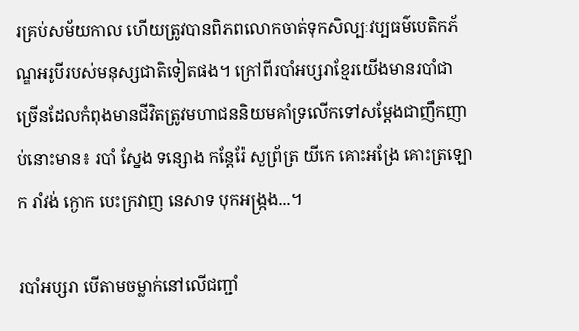រគ្រប់សម័យកាល ហើយត្រូវបានពិភពលោកចាត់ទុកសិល្បៈវប្បធម៌បេតិកភ័ណ្ឌអរូបីរបស់មនុស្សជាតិទៀតផង។ ក្រៅពីរបាំអប្សរាខ្មែរយើងមានរបាំជាច្រើនដែលកំពុងមានជីវិតត្រូវមហាជននិយមគាំទ្រលើកទៅសម្ដែងជាញឹកញាប់នោះមាន៖ របាំ ស្នែង ទន្សោង កន្តែរ៉ែ សួព្រ័ត្រ យីកេ គោះអង្រែ គោះត្រឡោក រាំវង់ ក្ងោក បេះក្រវាញ នេសាទ បុកអង្ក្រង...។

របាំអប្សរា បើតាមចម្លាក់នៅលើជញ្ជាំ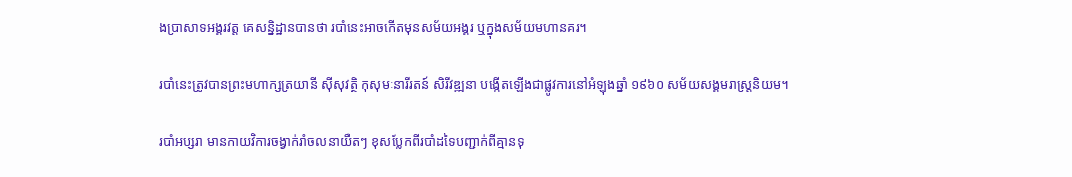ងប្រាសាទអង្គរវត្ត គេសន្និដ្ឋានបានថា របាំនេះអាចកើតមុនសម័យអង្គរ ឬក្នុងសម័យមហានគរ។

របាំនេះត្រូវបានព្រះមហាក្សត្រយានី ស៊ីសុវត្ថិ កុសុមៈនារីរតន៍ សិរីវឌ្ឍនា បង្កើតឡើងជាផ្លូវការនៅអំឡុងឆ្នាំ ១៩៦០ សម័យសង្គមរាស្ត្រនិយម។

របាំអប្សរា មានកាយវិការចង្វាក់រាំចលនាយឺតៗ ខុសប្លែកពីរបាំដទៃបញ្ជាក់ពីគ្មានទុ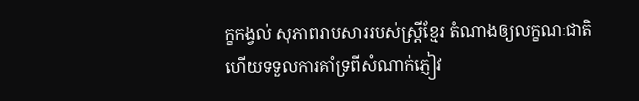ក្ខកង្វល់ សុភាពរាបសាររបស់ស្ត្រីខ្មែរ តំណាងឲ្យលក្ខណៈជាតិ ហើយទទួលការគាំទ្រពីសំណាក់ភ្ញៀវ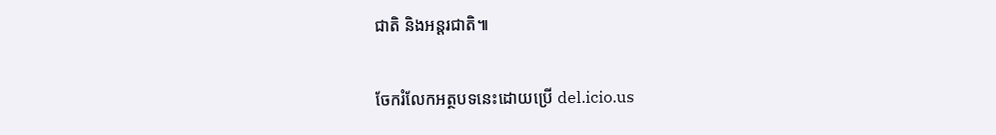ជាតិ និងអន្តរជាតិ៕

ចែករំលែកអត្ថបទនេះដោយប្រើ del.icio.us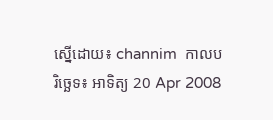ស្នើដោយ៖ channim  កាលបរិច្ឆេទ៖ អាទិត្យ 20 Apr 2008